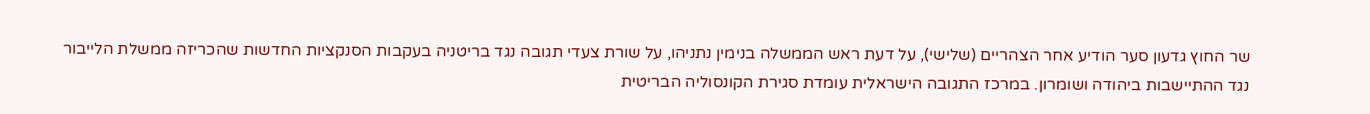שר החוץ גדעון סער הודיע אחר הצהריים (שלישי), על דעת ראש הממשלה בנימין נתניהו, על שורת צעדי תגובה נגד בריטניה בעקבות הסנקציות החדשות שהכריזה ממשלת הלייבור נגד ההתיישבות ביהודה ושומרון. במרכז התגובה הישראלית עומדת סגירת הקונסוליה הבריטית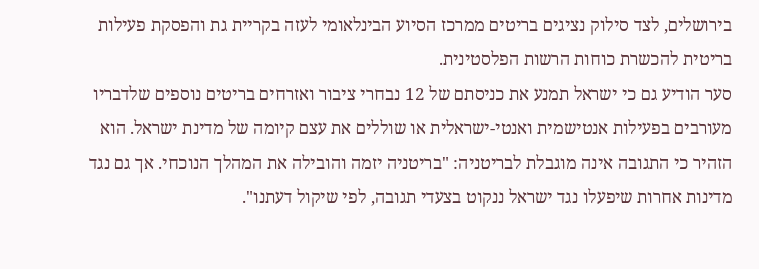בירושלים, לצד סילוק נציגים בריטים ממרכז הסיוע הבינלאומי לעזה בקריית גת והפסקת פעילות בריטית להכשרת כוחות הרשות הפלסטינית.
סער הודיע גם כי ישראל תמנע את כניסתם של 12 נבחרי ציבור ואזרחים בריטים נוספים שלדבריו מעורבים בפעילות אנטישמית ואנטי-ישראלית או שוללים את עצם קיומה של מדינת ישראל. הוא הזהיר כי התגובה אינה מוגבלת לבריטניה: "בריטניה יזמה והובילה את המהלך הנוכחי. אך גם נגד מדינות אחרות שיפעלו נגד ישראל ננקוט בצעדי תגובה, לפי שיקול דעתנו".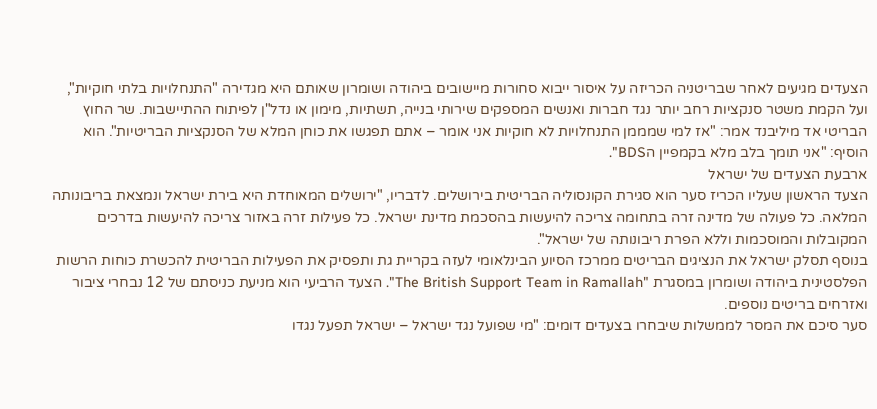הצעדים מגיעים לאחר שבריטניה הכריזה על איסור ייבוא סחורות מיישובים ביהודה ושומרון שאותם היא מגדירה "התנחלויות בלתי חוקיות", ועל הקמת משטר סנקציות רחב יותר נגד חברות ואנשים המספקים שירותי בנייה, תשתיות, מימון או נדל"ן לפיתוח ההתיישבות. שר החוץ הבריטי אד מיליבנד אמר: "אז למי שמממן התנחלויות לא חוקיות אני אומר – אתם תפגשו את כוחן המלא של הסנקציות הבריטיות". הוא הוסיף: "אני תומך בלב מלא בקמפיין הBDS".
ארבעת הצעדים של ישראל
הצעד הראשון שעליו הכריז סער הוא סגירת הקונסוליה הבריטית בירושלים. לדבריו, "ירושלים המאוחדת היא בירת ישראל ונמצאת בריבונותה המלאה. כל פעולה של מדינה זרה בתחומה צריכה להיעשות בהסכמת מדינת ישראל. כל פעילות זרה באזור צריכה להיעשות בדרכים המקובלות והמוסכמות וללא הפרת ריבונותה של ישראל".
בנוסף תסלק ישראל את הנציגים הבריטים ממרכז הסיוע הבינלאומי לעזה בקריית גת ותפסיק את הפעילות הבריטית להכשרת כוחות הרשות הפלסטינית ביהודה ושומרון במסגרת "The British Support Team in Ramallah". הצעד הרביעי הוא מניעת כניסתם של 12 נבחרי ציבור ואזרחים בריטים נוספים.
סער סיכם את המסר לממשלות שיבחרו בצעדים דומים: "מי שפועל נגד ישראל – ישראל תפעל נגדו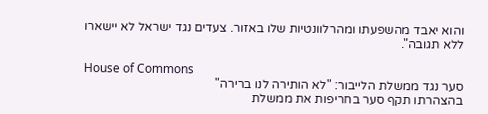והוא יאבד מהשפעתו ומהרלוונטיות שלו באזור. צעדים נגד ישראל לא יישארו ללא תגובה".

House of Commons
סער נגד ממשלת הלייבור: "לא הותירה לנו ברירה"
בהצהרתו תקף סער בחריפות את ממשלת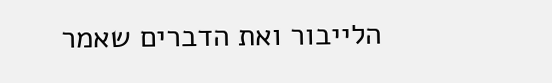הלייבור ואת הדברים שאמר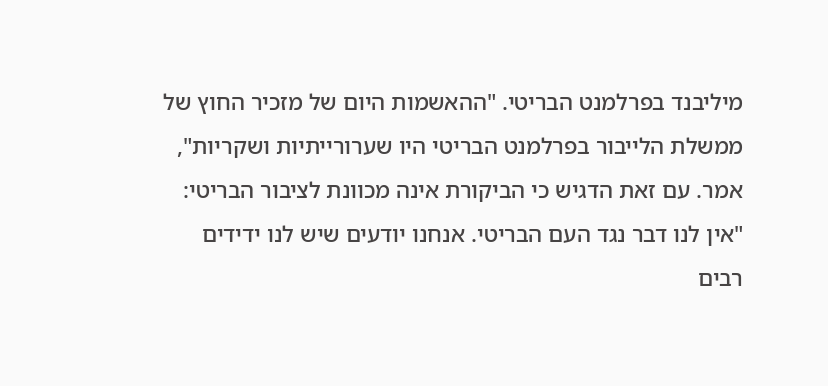מיליבנד בפרלמנט הבריטי. "ההאשמות היום של מזכיר החוץ של ממשלת הלייבור בפרלמנט הבריטי היו שערורייתיות ושקריות", אמר. עם זאת הדגיש כי הביקורת אינה מכוונת לציבור הבריטי: "אין לנו דבר נגד העם הבריטי. אנחנו יודעים שיש לנו ידידים רבים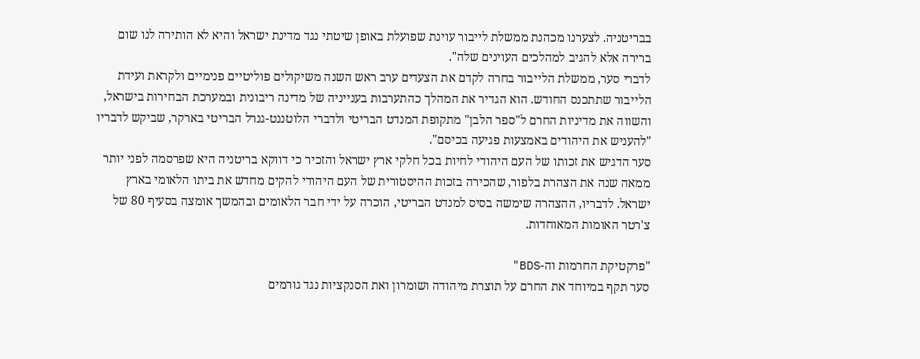בבריטניה. לצערנו מכהנת ממשלת לייבור עוינת שפועלת באופן שיטתי נגד מדינת ישראל והיא לא הותירה לנו שום ברירה אלא להגיב למהלכים העוינים שלה".
לדברי סער, ממשלת הלייבור בחרה לקדם את הצעדים ערב ראש השנה משיקולים פוליטיים פנימיים ולקראת ועידת הלייבור שתתכנס החודש. הוא הגדיר את המהלך כהתערבות בענייניה של מדינה ריבונית ובמערכת הבחירות בישראל, והשווה את מדיניות החרם ל"ספר הלבן" מתקופת המנדט הבריטי ולדברי הלוטננט-גנרל הבריטי בארקר, שביקש לדבריו "להעניש את היהודים באמצעות פגיעה בכיסם".
סער הדגיש את זכותו של העם היהודי לחיות בכל חלקי ארץ ישראל והזכיר כי דווקא בריטניה היא שפרסמה לפני יותר ממאה שנה את הצהרת בלפור, שהכירה בזכות ההיסטורית של העם היהודי להקים מחדש את ביתו הלאומי בארץ ישראל. לדבריו, ההצהרה שימשה בסיס למנדט הבריטי, הוכרה על ידי חבר הלאומים ובהמשך אומצה בסעיף 80 של צ'רטר האומות המאוחדות.

"פרקטיקת החרמות וה-BDS"
סער תקף במיוחד את החרם על תוצרת מיהודה ושומרון ואת הסנקציות נגד גורמים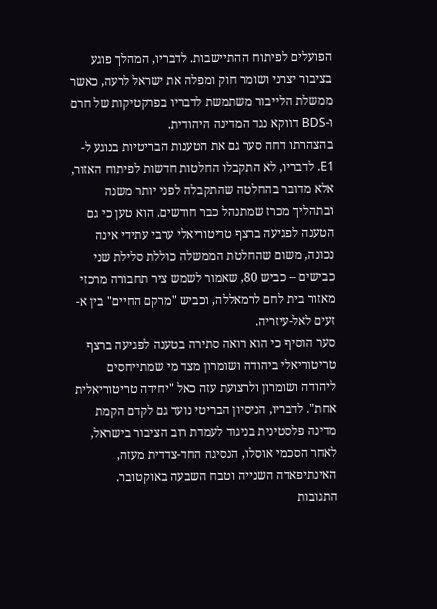הפועלים לפיתוח ההתיישבות. לדבריו, המהלך פוגע בציבור יצרני ושומר חוק ומפלה את ישראל לרעה, כאשר ממשלת הלייבור משתמשת לדבריו בפרקטיקות של חרם ו-BDS דווקא נגד המדינה היהודית.
בהצהרתו דחה סער גם את הטענות הבריטיות בנוגע ל-E1. לדבריו, לא התקבלו החלטות חדשות לפיתוח האזור, אלא מדובר בהחלטה שהתקבלה לפני יותר משנה ובתהליך מכרז שמתנהל כבר חודשים. הוא טען כי גם הטענה לפגיעה ברצף טריטוריאלי ערבי עתידי אינה נכונה, משום שהחלטת הממשלה כוללת סלילת שני כבישים – כביש 80, שאמור לשמש ציר תחבורה מרכזי מאזור בית לחם לרמאללה, וכביש "מרקם החיים" בין א-זעים לאל-עיזריה.
סער הוסיף כי הוא רואה סתירה בטענה לפגיעה ברצף טריטוריאלי ביהודה ושומרון מצד מי שמתייחסים ליהודה ושומרון ולרצועת עזה כאל "יחידה טריטוריאלית אחת". לדבריו, הניסיון הבריטי נועד גם לקדם הקמת מדינה פלסטינית בניגוד לעמדת רוב הציבור בישראל, לאחר הסכמי אוסלו, הנסיגה החד-צדדית מעזה, האינתיפאדה השנייה וטבח השבעה באוקטובר.
התגובות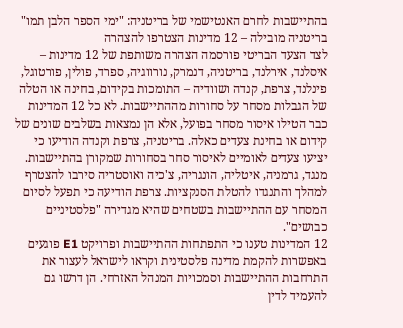בהתיישבות לחרם האנטישמי של בריטניה: "ימי הספר הלבן תמו"
בריטניה מובילה – 12 מדינות הצטרפו להצהרה
לצד הצעד הבריטי פורסמה הצהרה משותפת של 12 מדינות – איסלנד, אירלנד, בריטניה, דנמרק, נורווגיה, ספרד, פולין, פורטוגל, פינלנד, צרפת, קנדה ושוודיה – התומכות בקידום, בחינה או הטלה של הגבלות מסחר על סחורות מההתיישבות. לא כל 12 המדינות כבר הטילו איסור מסחר בפועל, אלא הן נמצאות בשלבים שונים של קידום או בחינת צעדים כאלה. בריטניה, צרפת וקנדה הודיעו כי יציעו צעדים לאומיים לאיסור סחר בסחורות שמקורן בהתיישבות.
מנגד, גרמניה, איטליה, הונגריה, צ'כיה ואוסטריה סירבו להצטרף למהלך והתנגדו להטלת הסנקציות. צרפת הודיעה כי תפעל לסיום המסחר עם ההתיישבות בשטחים שהיא מגדירה "פלסטיניים כבושים".
12 המדינות טענו כי התפתחות ההתיישבות ופרויקט E1 פוגעים באפשרות להקמת מדינה פלסטינית וקראו לישראל לעצור את התרחבות ההתיישבות וסמכויות המנהל האזרחי. הן דרשו גם להעמיד לדין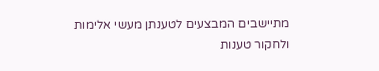מתיישבים המבצעים לטענתן מעשי אלימות ולחקור טענות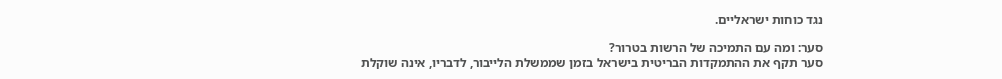נגד כוחות ישראליים.

סער: ומה עם התמיכה של הרשות בטרור?
סער תקף את ההתמקדות הבריטית בישראל בזמן שממשלת הלייבור, לדבריו, אינה שוקלת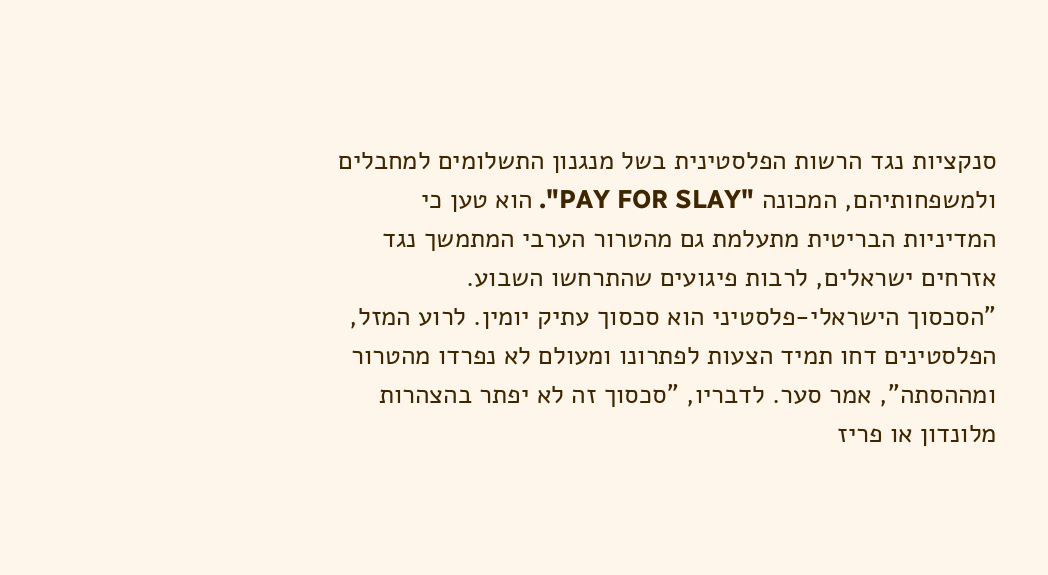סנקציות נגד הרשות הפלסטינית בשל מנגנון התשלומים למחבלים ולמשפחותיהם, המכונה "PAY FOR SLAY". הוא טען כי המדיניות הבריטית מתעלמת גם מהטרור הערבי המתמשך נגד אזרחים ישראלים, לרבות פיגועים שהתרחשו השבוע.
"הסכסוך הישראלי-פלסטיני הוא סכסוך עתיק יומין. לרוע המזל, הפלסטינים דחו תמיד הצעות לפתרונו ומעולם לא נפרדו מהטרור ומההסתה", אמר סער. לדבריו, "סכסוך זה לא יפתר בהצהרות מלונדון או פריז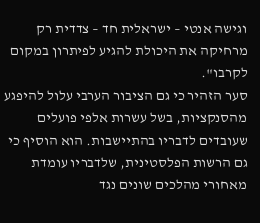וגישה אנטי – ישראלית חד – צדדית רק מרחיקה את היכולת להגיע לפיתרון במקום לקרבו".
סער הזהיר כי גם הציבור הערבי עלול להיפגע מהסנקציות, בשל עשרות אלפי פועלים שעובדים לדבריו בהתיישבות. הוא הוסיף כי גם הרשות הפלסטינית, שלדבריו עומדת מאחורי מהלכים שונים נגד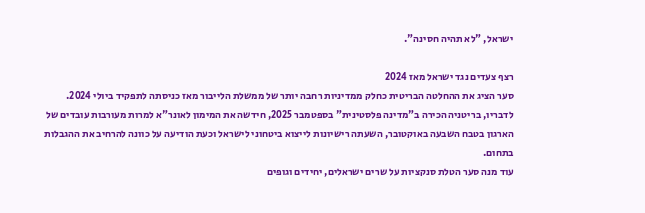ישראל, "לא תהיה חסינה".

רצף צעדים נגד ישראל מאז 2024
סער הציג את ההחלטה הבריטית כחלק ממדיניות רחבה יותר של ממשלת הלייבור מאז כניסתה לתפקיד ביולי 2024. לדבריו, בריטניה הכירה ב"מדינה פלסטינית" בספטמבר 2025, חידשה את המימון לאונר"א למרות מעורבות עובדים של הארגון בטבח השבעה באוקטובר, השעתה רישיונות לייצוא ביטחוני לישראל וכעת הודיעה על כוונה להרחיב את ההגבלות בתחום.
עוד מנה סער הטלת סנקציות על שרים ישראלים, יחידים וגופים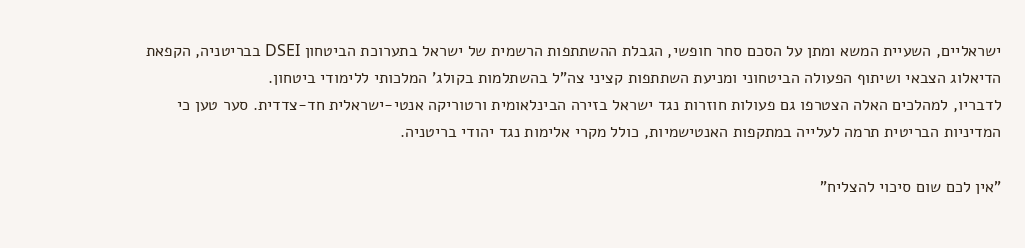ישראליים, השעיית המשא ומתן על הסכם סחר חופשי, הגבלת ההשתתפות הרשמית של ישראל בתערוכת הביטחון DSEI בבריטניה, הקפאת הדיאלוג הצבאי ושיתוף הפעולה הביטחוני ומניעת השתתפות קציני צה"ל בהשתלמות בקולג' המלכותי ללימודי ביטחון.
לדבריו, למהלכים האלה הצטרפו גם פעולות חוזרות נגד ישראל בזירה הבינלאומית ורטוריקה אנטי-ישראלית חד-צדדית. סער טען כי המדיניות הבריטית תרמה לעלייה במתקפות האנטישמיות, כולל מקרי אלימות נגד יהודי בריטניה.

"אין לכם שום סיכוי להצליח"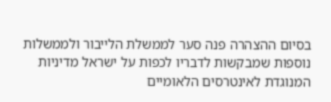בסיום ההצהרה פנה סער לממשלת הלייבור ולממשלות נוספות שמבקשות לדבריו לכפות על ישראל מדיניות המנוגדת לאינטרסים הלאומיים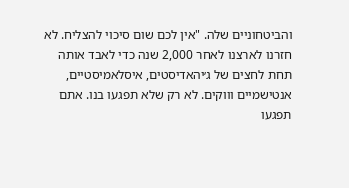והביטחוניים שלה. "אין לכם שום סיכוי להצליח. לא חזרנו לארצנו לאחר 2,000 שנה כדי לאבד אותה תחת לחצים של ג׳יהאדיסטים, איסלאמיסטיים, אנטישמיים וווקים. לא רק שלא תפגעו בנו. אתם תפגעו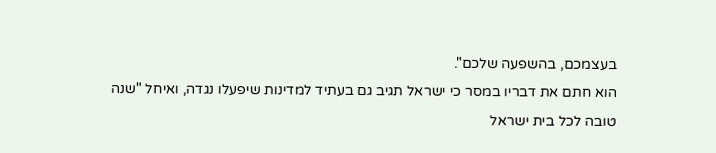בעצמכם, בהשפעה שלכם".
הוא חתם את דבריו במסר כי ישראל תגיב גם בעתיד למדינות שיפעלו נגדה, ואיחל "שנה טובה לכל בית ישראל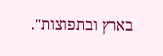בארץ ובתפוצות".